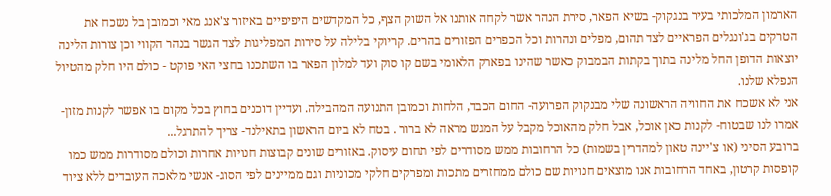הארמון המלכותי בעיר בנגקוק- בשיא הפאר, סירת הנהר אשר לקחה אותנו אל השוק הצף, כל המקדשים היפיפיים באיזור צ'אנג מאי וכמובן בל נשכח את הטרקים בג'ונגלים הפראיים לצד תהום, מפלים ונהרות וכל הכפרים הפזורים בהרים. קריוקי בלילה על סירות המפליגות לצד הגשר בנהר הקווי וכן צורות הלינה יוצאות הדופן החל מלינה בתוך בקתות הבמבוק כאשר שהינו בפארק הלאומי בשם קו סוק ועד למלון הפאר בו השתכנו בחצי האי פוקט - כולם היו חלק מהטיול הנפלא שלנו.
אני לא אשכח את החוויה הראשונה שלי מבנקוק הפרועה- החום הכבד, הלחות וכמובן התנועה המהבילה. ועדיין דוכנים בחוץ בכל מקום בו אפשר לקנות מזון- אמרו לנו שבטוח- לקנות כאן אוכל, אבל חלק מהאוכל מקבל על המגש מראה לא ברור . בטח לא ביום הראשון בתאילנד- צריך להתרגל...
ברובע הסיני (או צ'יינה טאון למהדרין בשמות) כל הרחובות ממש מסודרים לפי תחום עיסוק. באזורים שונים קבוצות חנויות אחרות וכולם מסודרות ממש כמו קופסות קרטון, באחד הרחובות אנו מוצאים חנויות שם כולם ממחזרים מתכות ומפרקים חלקי מכוניות וגם ממיינים לפי הסוג- אנשי מלאכה העובדים ללא ציוד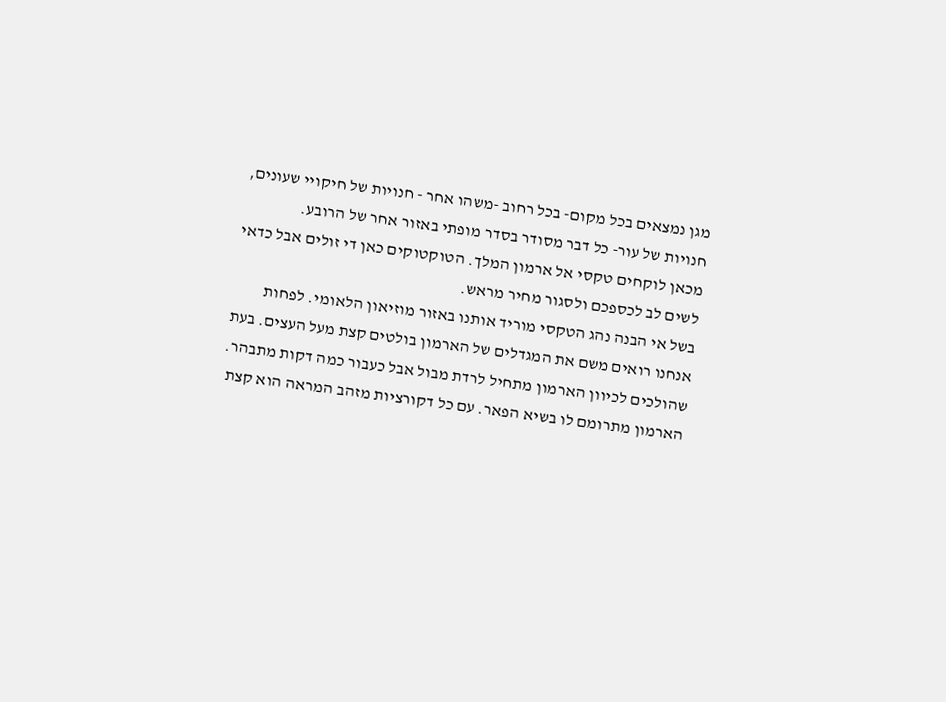מגן נמצאים בכל מקום- בכל רחוב -משהו אחר - חנויות של חיקויי שעונים, חנויות של עור- כל דבר מסודר בסדר מופתי באזור אחר של הרובע.
מכאן לוקחים טקסי אל ארמון המלך. הטוקטוקים כאן די זולים אבל כדאי לשים לב לכספכם ולסגור מחיר מראש.
בשל אי הבנה נהג הטקסי מוריד אותנו באזור מוזיאון הלאומי. לפחות אנחנו רואים משם את המגדלים של הארמון בולטים קצת מעל העצים. בעת שהולכים לכיוון הארמון מתחיל לרדת מבול אבל כעבור כמה דקות מתבהר.
הארמון מתרומם לו בשיא הפאר. עם כל דקורציות מזהב המראה הוא קצת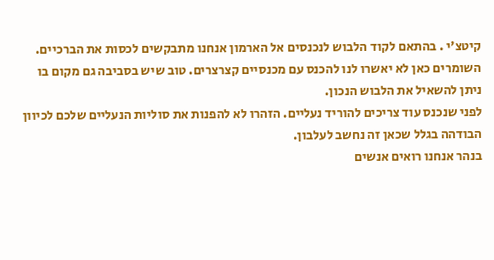קיטצ'י . בהתאם לקוד הלבוש לנכנסים אל הארמון אנחנו מתבקשים לכסות את הברכיים. השומרים כאן לא יאשרו לנו להכנס עם מכנסיים קצרצרים. טוב שיש בסביבה גם מקום בו ניתן להשאיל את הלבוש הנכון.
לפני שנכנס עוד צריכים להוריד נעליים. הזהרו לא להפנות את סוליות הנעליים שלכם לכיוון הבודהה בגלל שכאן זה נחשב לעלבון.
בנהר אנחנו רואים אנשים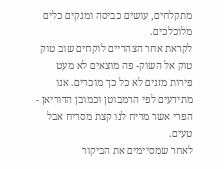מתקלחים, עושים כביסה ומנקים כלים מלוכלכים.
לקראת אחר הצהריים לוקחים שוב טוק טוק אל השוק- פה מוצאים לא מעט פירות מזנים לא כל כך מוכרים. אנו מתידעים לפי הרמבוטן וכמובן הדוריאן - הפרי אשר מריח לנו קצת מסריח אבל טעים.
לאחר שמסיימים את הביקור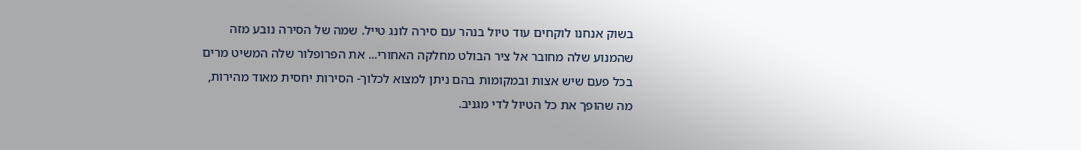בשוק אנחנו לוקחים עוד טיול בנהר עם סירה לונג טייל. שמה של הסירה נובע מזה שהמנוע שלה מחובר אל ציר הבולט מחלקה האחורי... את הפרופלור שלה המשיט מרים בכל פעם שיש אצות ובמקומות בהם ניתן למצוא לכלוך- הסירות יחסית מאוד מהירות, מה שהופך את כל הטיול לדי מגניב.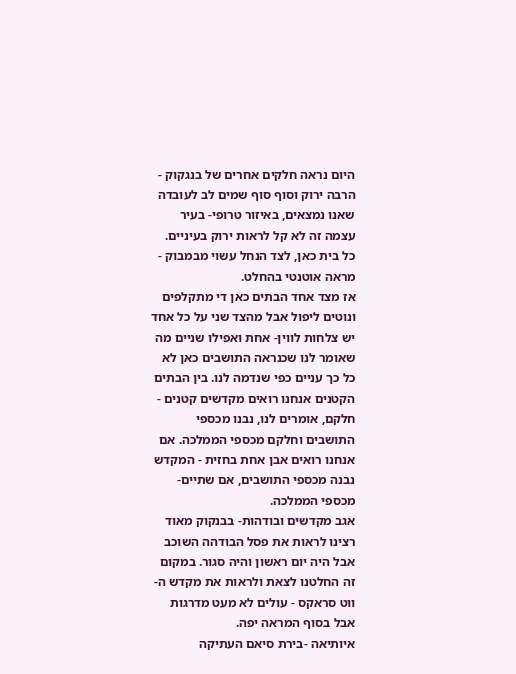היום נראה חלקים אחרים של בנגקוק - הרבה ירוק וסוף סוף שמים לב לעובדה שאנו נמצאים, באיזור טרופי- בעיר עצמה זה לא קל לראות ירוק בעיניים. כל בית כאן, לצד הנחל עשוי מבמבוק - מראה אוטנטי בהחלט.
אז מצד אחד הבתים כאן די מתקלפים ונוטים ליפול אבל מהצד שני על כל אחד יש צלחות לווין- אחת ואפילו שניים מה שאומר לנו שכנראה התושבים כאן לא כל כך עניים כפי שנדמה לנו. בין הבתים הקטנים אנחנו רואים מקדשים קטנים - חלקם, אומרים לנו, נבנו מכספי התושבים וחלקם מכספי הממלכה. אם אנחנו רואים אבן אחת בחזית - המקדש נבנה מכספי התושבים, אם שתיים- מכספי הממלכה.
אגב מקדשים ובודהות- בבנקוק מאוד רצינו לראות את פסל הבודהה השוכב אבל היה יום ראשון והיה סגור. במקום זה החלטנו לצאת ולראות את מקדש ה-ווט סראקס - עולים לא מעט מדרגות אבל בסוף המראה יפה.
איותיאה -בירת סיאם העתיקה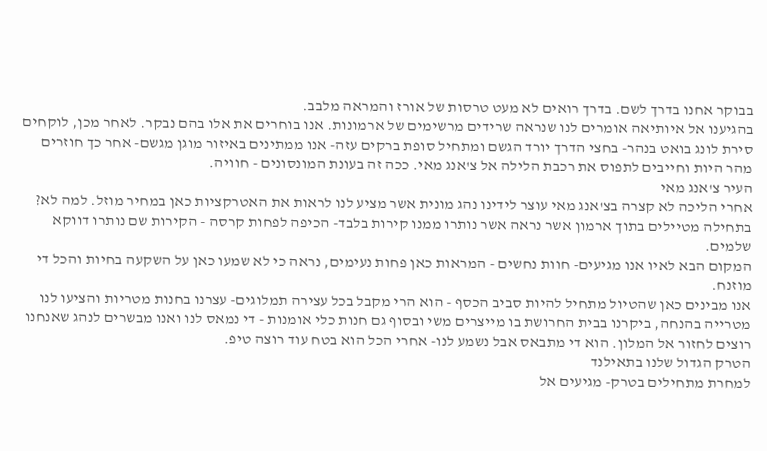בבוקר אחנו בדרך לשם. בדרך רואים לא מעט טרסות של אורז והמראה מלבב.
בהגיענו אל איותיאה אומרים לנו שנראה שרידים מרשימים של ארמונות. אנו בוחרים את אלו בהם נבקר. לאחר מכן, לוקחים סירת לונג בואט בנהר- בחצי הדרך יורד הגשם ומתחיל סופת ברקים עזה- אנו ממתינים באיזור מוגן מגשם- אחר כך חוזרים מהר היות וחייבים לתפוס את רכבת הלילה אל צ'אנג מאי. ככה זה בעונת המונסונים - חוויה.
העיר צ'אנג מאי
אחרי הליכה לא קצרה בצ'אנג מאי עוצר לידינו נהג מונית אשר מציע לנו לראות את האטרקציות כאן במחיר מוזל. למה לא? בתחילה מטיילים בתוך ארמון אשר נראה אשר נותרו ממנו קירות בלבד- הכיפה לפחות קרסה - הקירות שם נותרו דווקא שלמים.
המקום הבא לאיו אנו מגיעים- חוות נחשים - המראות כאן פחות נעימים, נראה כי לא שמעו כאן על השקעה בחיות והכל די מוזנח.
אנו מבינים כאן שהטיול מתחיל להיות סביב הכסף - הוא הרי מקבל בכל עצירה תמלוגים- עצרנו בחנות מטריות והציעו לנו מטרייה בהנחה, ביקרנו בבית החרושת בו מייצרים משי ובסוף גם חנות כלי אומנות - די נמאס לנו ואנו מבשרים לנהג שאנחנו רוצים לחזור אל המלון. הוא די מתבאס אבל נשמע לנו- אחרי הכל הוא בטח עוד רוצה טיפ.
הטרק הגדול שלנו בתאילנד
למחרת מתחילים בטרק- מגיעים אל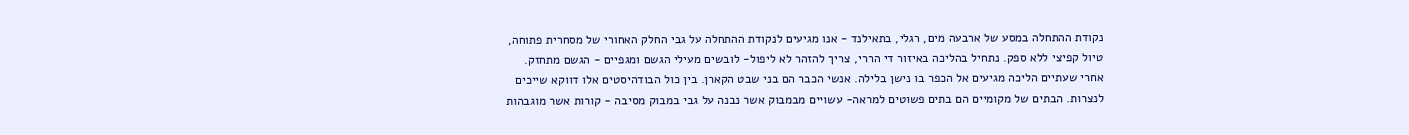נקודת ההתחלה במסע של ארבעה מים, רגלי, בתאילנד - אנו מגיעים לנקודת ההתחלה על גבי החלק האחורי של מסחרית פתוחה, טיול קפיצי ללא ספק. נתחיל בהליכה באיזור די הררי, צריך להזהר לא ליפול- לובשים מעילי הגשם ומגפיים - הגשם מתחזק.
אחרי שעתיים הליכה מגיעים אל הכפר בו נישן בלילה. אנשי הכבר הם בני שבט הקארן. בין כול הבודהיסטים אלו דווקא שייכים לנצרות. הבתים של מקומיים הם בתים פשוטים למראה- עשויים מבמבוק אשר נבנה על גבי במבוק מסיבה - קורות אשר מוגבהות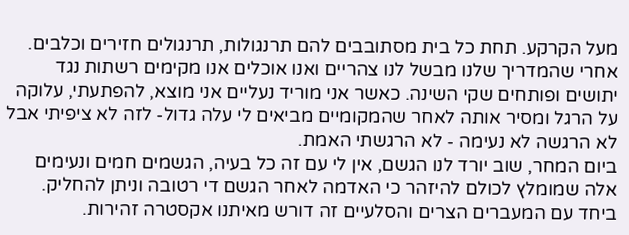מעל הקרקע. תחת כל בית מסתובבים להם תרנגולות, תרנגולים חזירים וכלבים.
אחרי שהמדריך שלנו מבשל לנו צהריים ואנו אוכלים אנו מקימים רשתות נגד יתושים ופותחים שקי השינה. כאשר אני מוריד נעליים אני מוצא, להפתעתי, עלוקה על הרגל ומסיר אותה לאחר שהמקומיים מביאים לי עלה גדול- לזה לא ציפיתי אבל לא הרגשה לא נעימה - לא הרגשתי האמת.
ביום המחר, שוב יורד לנו הגשם, אין לי עם זה כל בעיה, הגשמים חמים ונעימים אלה שמומלץ לכולם להיזהר כי האדמה לאחר הגשם די רטובה וניתן להחליק. ביחד עם המעברים הצרים והסלעיים זה דורש מאיתנו אקסטרה זהירות.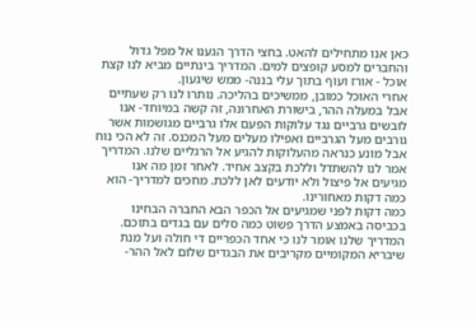כאן אנו מתחילים להאט. בחצי הדרך הגענו אל מפל גדול והחברים למסע קופצים למים. המדריך בינתיים מביא לנו קצת אוכל - אורז ועוף בתוך עלי בננה- ממש שיגעון.
אחרי האוכל כמובן, ממשיכים בהליכה. נותרו לנו רק שעתיים אבל במעלה ההר, בישורת האחרונה, זה קשה במיוחד- אנו לובשים גרביים נגד עלוקות הפעם אלו גרביים מגושמות אשר גורבים מעל הגרביים ואפילו מעלים מעל המכנס. זה לא הכי נוח אבל מונע כנראה מהעלוקות להגיע אל הרגליים שלנו. המדריך אמר לנו להשתדל וללכת בקצב אחיד. לאחר זמן מה אנו מגיעים אל פיצול ולא יודעים לאן ללכת. מחכים למדריך- הוא כמה דקות מאחורינו.
כמה דקות לפני שמגיעים אל הכפר הבא החברה הבחינו בכביסה באמצע הדרך פשוט כמה סלים עם בגדים בתוכם. המדריך שלנו אומר לנו כי אחד הכפריים די חולה ועל מנת שיבריא המקומיים מקריבים את הבגדים שלום לאל ההר-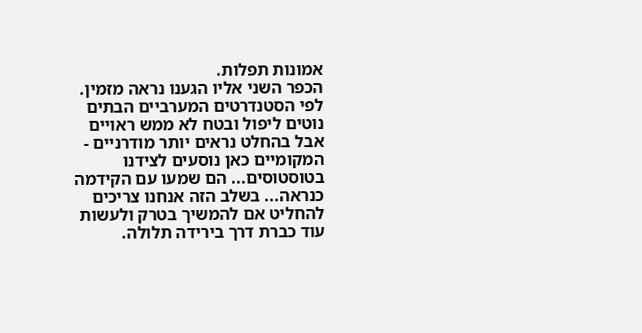אמונות תפלות.
הכפר השני אליו הגענו נראה מזמין. לפי הסטנדרטים המערביים הבתים נוטים ליפול ובטח לא ממש ראויים אבל בהחלט נראים יותר מודרניים - המקומיים כאן נוסעים לצידנו בטוסטוסים... הם שמעו עם הקידמה כנראה... בשלב הזה אנחנו צריכים להחליט אם להמשיך בטרק ולעשות עוד כברת דרך בירידה תלולה.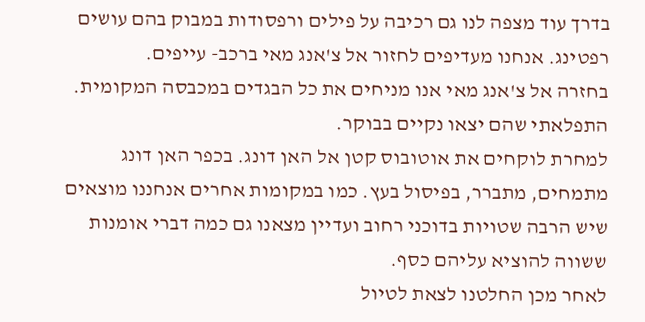בדרך עוד מצפה לנו גם רכיבה על פילים ורפסודות במבוק בהם עושים רפטינג. אנחנו מעדיפים לחזור אל צ'אנג מאי ברכב- עייפים.
בחזרה אל צ'אנג מאי אנו מניחים את כל הבגדים במכבסה המקומית. התפלאתי שהם יצאו נקיים בבוקר.
למחרת לוקחים את אוטובוס קטן אל האן דונג. בכפר האן דונג מתמחים, מתברר, בפיסול בעץ. כמו במקומות אחרים אנחננו מוצאים שיש הרבה שטויות בדוכני רחוב ועדיין מצאנו גם כמה דברי אומנות ששווה להוציא עליהם כסף.
לאחר מכן החלטנו לצאת לטיול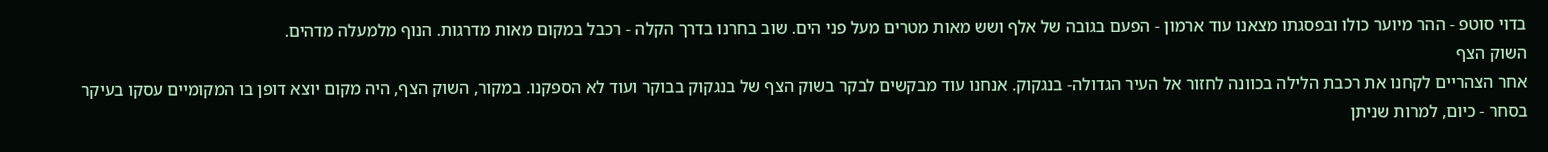בדוי סוטפ - ההר מיוער כולו ובפסגתו מצאנו עוד ארמון - הפעם בגובה של אלף ושש מאות מטרים מעל פני הים. שוב בחרנו בדרך הקלה - רכבל במקום מאות מדרגות. הנוף מלמעלה מדהים.
השוק הצף
אחר הצהריים לקחנו את רכבת הלילה בכוונה לחזור אל העיר הגדולה- בנגקוק. אנחנו עוד מבקשים לבקר בשוק הצף של בנגקוק בבוקר ועוד לא הספקנו. במקור, השוק הצף, היה מקום יוצא דופן בו המקומיים עסקו בעיקר בסחר - כיום, למרות שניתן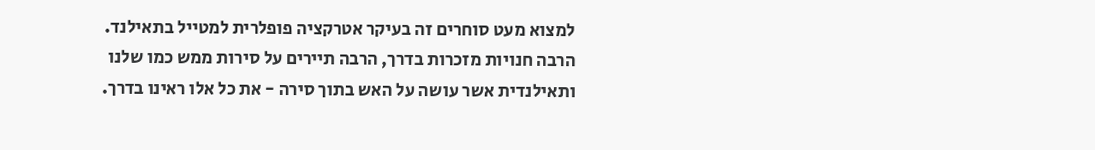למצוא מעט סוחרים זה בעיקר אטרקציה פופלרית למטייל בתאילנד.
הרבה חנויות מזכרות בדרך, הרבה תיירים על סירות ממש כמו שלנו ותאילנדית אשר עושה על האש בתוך סירה - את כל אלו ראינו בדרך.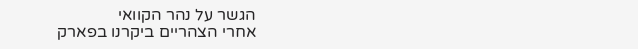הגשר על נהר הקוואי
אחרי הצהריים ביקרנו בפארק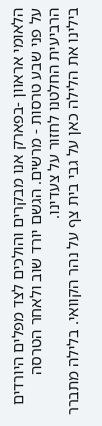הלאומי אראוון -בפארק אנו מבקרים והולכים לצד מפלים היורדים על פני שבע טרסות - מרשים. הגשם יורד שוב ולאחר הטרסה הרביעית החלטנו לחזור על צעדינו.
בילינו את הלילה כאן על גבי בית צף על נהר הקוואי. בלילה מתברר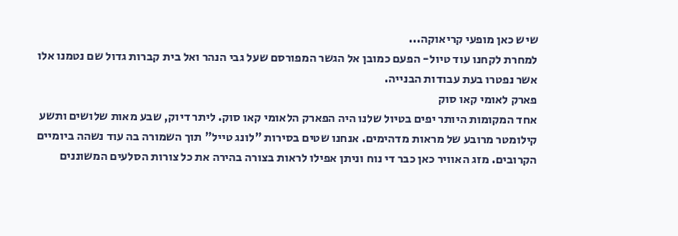שיש כאן מופעי קריאוקה...
למחרת לקחנו עוד טיול- הפעם כמובן אל הגשר המפורסם שעל גבי הנהר ואל בית קברות גדול שם נטמנו אלו אשר נפטרו בעת עבודות הבנייה.
פארק לאומי קאו סוק
אחד המקומות היותר יפים בטיול שלנו היה הפארק הלאומי קאו סוק. ליתר דיוק, שבע מאות שלושים ותשע קילומטר מרובע של מראות מדהימים. אנחנו שטים בסירות "לונג טייל" תוך השמורה בה עוד נשהה ביומיים הקרובים. מזג האוויר כאן כבר די נוח וניתן אפילו לראות בצורה בהירה את כל צורות הסלעים המשוננים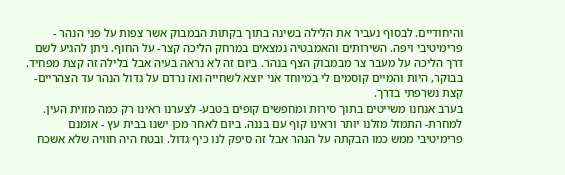והיחודיים. לבסוף נעביר את הלילה בשינה בתוך בקתות הבמבוק אשר צפות על פני הנהר - פרימיטיבי ויפה. השירותים והאמבטיה נמצאים במרחק הליכה קצר- על החוף. ניתן להגיע לשם דרך הליכה על מעבר צר מבמבוק הצף בנהר. ביום זה לא נראה בעיה אבל בלילה זה קצת מפחיד.
בבוקר, היות והמיים קוסמים לי במיוחד אני יוצא לשחייה ואז נרדם על גדול הנהר עד הצהריים- קצת נשרפתי בדרך.
בערב אנחנו משייטים בתוך סירות ומחפשים קופים בטבע- לצערנו ראינו רק כמה מזוית העין. למחרת- התמזל מזלנו יותר וראינו קוף עם בננה. ביום לאחר מכן ישנו בבית עץ - אומנם פרימיטיבי ממש כמו הבקתה על הנהר אבל זה סיפק לנו כיף גדול. ובטח היה חוויה שלא אשכח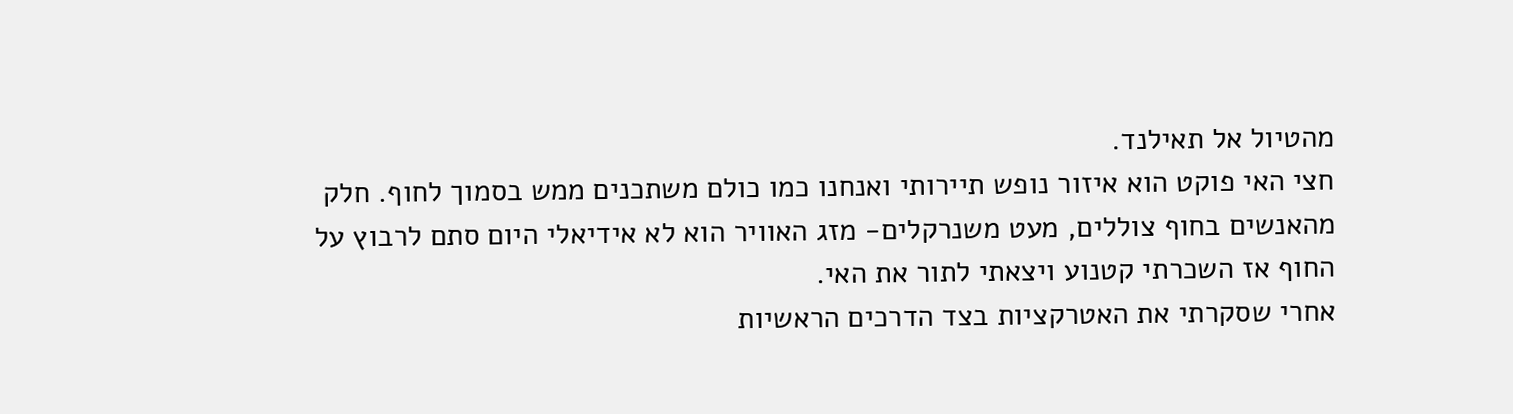מהטיול אל תאילנד.
חצי האי פוקט הוא איזור נופש תיירותי ואנחנו כמו כולם משתכנים ממש בסמוך לחוף. חלק מהאנשים בחוף צוללים, מעט משנרקלים- מזג האוויר הוא לא אידיאלי היום סתם לרבוץ על החוף אז השכרתי קטנוע ויצאתי לתור את האי.
אחרי שסקרתי את האטרקציות בצד הדרכים הראשיות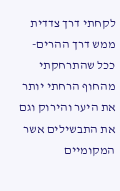לקחתי דרך צדדית ממש דרך ההרים- ככל שהתרחקתי מהחוף הרחתי יותר את היער והירוק וגם את התבשילים אשר המקומיים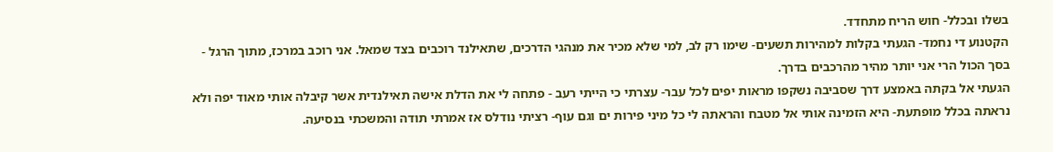בשלו ובכלל- חוש הריח מתחדד.
הקטנוע די נחמד- הגעתי בקלות למהירות תשעים- שימו רק לב, למי שלא מכיר את מנהגי הדרכים, שתאילנד רוכבים בצד שמאל. אני רוכב במרכז, מתוך הרגל - בסך הכול הרי אני יותר מהיר מהרכבים בדרך.
הגעתי אל בקתה באמצע דרך שסביבה נשקפו מראות יפים לכל עבר- עצרתי כי הייתי רעב - פתחה לי את הדלת אישה תאילנדית אשר קיבלה אותי מאוד יפה ולא נראתה בכלל מופתעת- היא הזמינה אותי אל מטבח והראתה לי כל מיני פירות ים וגם עוף- רציתי נודלס אז אמרתי תודה והמשכתי בנסיעה.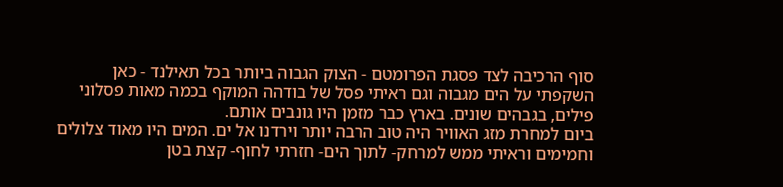סוף הרכיבה לצד פסגת הפרומטם - הצוק הגבוה ביותר בכל תאילנד - כאן השקפתי על הים מגבוה וגם ראיתי פסל של בודהה המוקף בכמה מאות פסלוני פילים, בגבהים שונים. בארץ כבר מזמן היו גונבים אותם.
ביום למחרת מזג האוויר היה טוב הרבה יותר וירדנו אל ים. המים היו מאוד צלולים וחמימים וראיתי ממש למרחק- לתוך הים- חזרתי לחוף- קצת בטן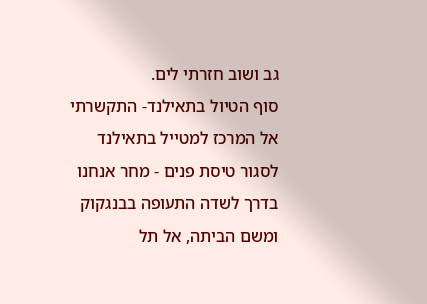גב ושוב חזרתי לים.
סוף הטיול בתאילנד- התקשרתי אל המרכז למטייל בתאילנד לסגור טיסת פנים - מחר אנחנו בדרך לשדה התעופה בבנגקוק ומשם הביתה, אל תל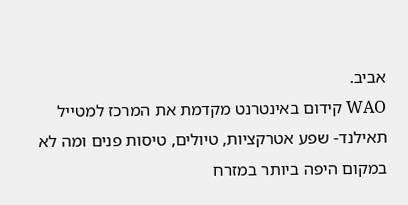אביב.
WAO קידום באינטרנט מקדמת את המרכז למטייל תאילנד- שפע אטרקציות, טיולים, טיסות פנים ומה לא במקום היפה ביותר במזרח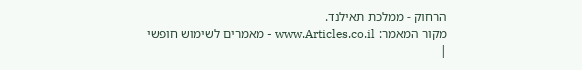הרחוק - ממלכת תאילנד.
מקור המאמר: www.Articles.co.il - מאמרים לשימוש חופשי
|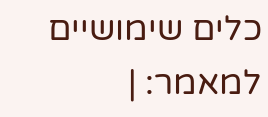כלים שימושיים למאמר: |